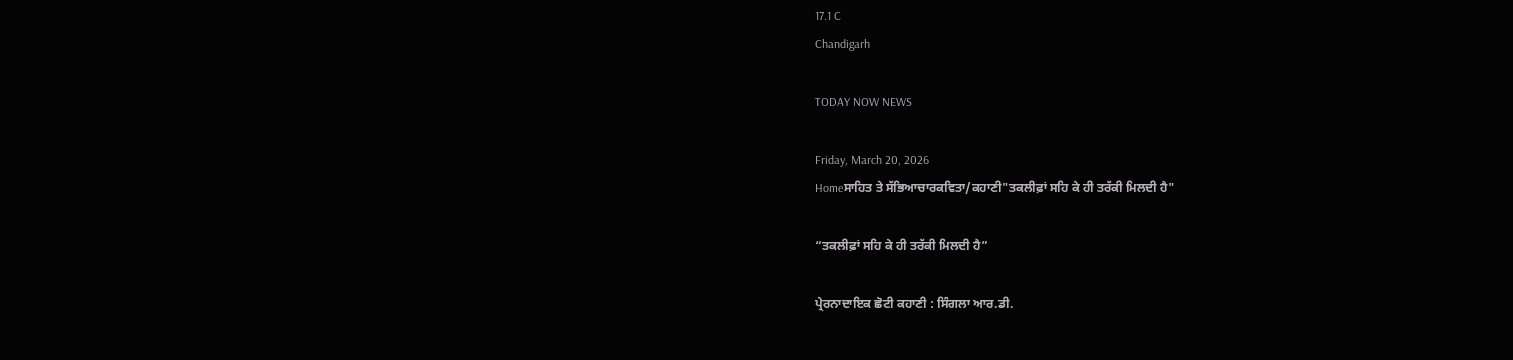17.1 C
Chandigarh

TODAY NOW NEWS

Friday, March 20, 2026
Homeਸਾਹਿਤ ਤੇ ਸੱਭਿਆਚਾਰਕਵਿਤਾ/ਕਹਾਣੀ"ਤਕਲੀਫ਼ਾਂ ਸਹਿ ਕੇ ਹੀ ਤਰੱਕੀ ਮਿਲਦੀ ਹੈ"

“ਤਕਲੀਫ਼ਾਂ ਸਹਿ ਕੇ ਹੀ ਤਰੱਕੀ ਮਿਲਦੀ ਹੈ”

ਪ੍ਰੇਰਨਾਦਾਇਕ ਛੋਟੀ ਕਹਾਣੀ : ਸਿੰਗਲਾ ਆਰ.ਡੀ.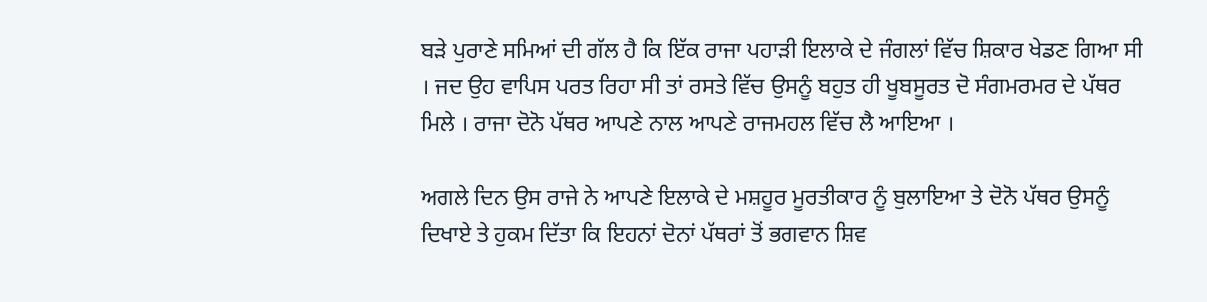ਬੜੇ ਪੁਰਾਣੇ ਸਮਿਆਂ ਦੀ ਗੱਲ ਹੈ ਕਿ ਇੱਕ ਰਾਜਾ ਪਹਾੜੀ ਇਲਾਕੇ ਦੇ ਜੰਗਲਾਂ ਵਿੱਚ ਸ਼ਿਕਾਰ ਖੇਡਣ ਗਿਆ ਸੀ । ਜਦ ਉਹ ਵਾਪਿਸ ਪਰਤ ਰਿਹਾ ਸੀ ਤਾਂ ਰਸਤੇ ਵਿੱਚ ਉਸਨੂੰ ਬਹੁਤ ਹੀ ਖੂਬਸੂਰਤ ਦੋ ਸੰਗਮਰਮਰ ਦੇ ਪੱਥਰ ਮਿਲੇ । ਰਾਜਾ ਦੋਨੋ ਪੱਥਰ ਆਪਣੇ ਨਾਲ ਆਪਣੇ ਰਾਜਮਹਲ ਵਿੱਚ ਲੈ ਆਇਆ ।

ਅਗਲੇ ਦਿਨ ਉਸ ਰਾਜੇ ਨੇ ਆਪਣੇ ਇਲਾਕੇ ਦੇ ਮਸ਼ਹੂਰ ਮੂਰਤੀਕਾਰ ਨੂੰ ਬੁਲਾਇਆ ਤੇ ਦੋਨੋ ਪੱਥਰ ਉਸਨੂੰ ਦਿਖਾਏ ਤੇ ਹੁਕਮ ਦਿੱਤਾ ਕਿ ਇਹਨਾਂ ਦੋਨਾਂ ਪੱਥਰਾਂ ਤੋਂ ਭਗਵਾਨ ਸ਼ਿਵ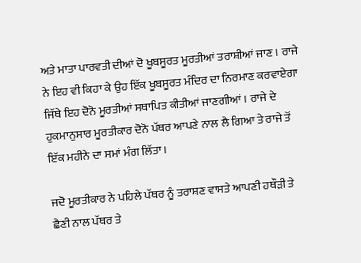ਅਤੇ ਮਾਤਾ ਪਾਰਵਤੀ ਦੀਆਂ ਦੋ ਖੂਬਸੂਰਤ ਮੂਰਤੀਆਂ ਤਰਾਸ਼ੀਆਂ ਜਾਣ । ਰਾਜੇ ਨੇ ਇਹ ਵੀ ਕਿਹਾ ਕੇ ਉਹ ਇੱਕ ਖੂਬਸੂਰਤ ਮੰਦਿਰ ਦਾ ਨਿਰਮਾਣ ਕਰਵਾਏਗਾ ਜਿੱਥੇ ਇਹ ਦੋਨੋ ਮੂਰਤੀਆਂ ਸਥਾਪਿਤ ਕੀਤੀਆਂ ਜਾਣਗੀਆਂ । ਰਾਜੇ ਦੇ ਹੁਕਮਾਨੁਸਾਰ ਮੂਰਤੀਕਾਰ ਦੋਨੋ ਪੱਥਰ ਆਪਣੇ ਨਾਲ ਲੈ ਗਿਆ ਤੇ ਰਾਜੇ ਤੋਂ ਇੱਕ ਮਹੀਨੇ ਦਾ ਸਮਾਂ ਮੰਗ ਲਿੱਤਾ ।

ਜਦੋ ਮੂਰਤੀਕਾਰ ਨੇ ਪਹਿਲੇ ਪੱਥਰ ਨੂੰ ਤਰਾਸ਼ਣ ਵਾਸਤੇ ਆਪਣੀ ਹਥੌੜੀ ਤੇ ਛੈਣੀ ਨਾਲ ਪੱਥਰ ਤੇ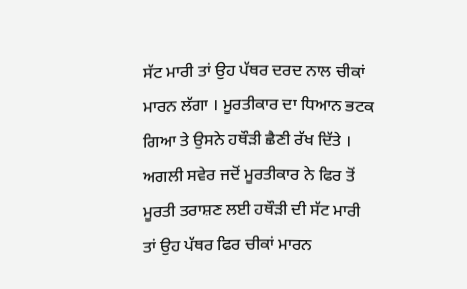ਸੱਟ ਮਾਰੀ ਤਾਂ ਉਹ ਪੱਥਰ ਦਰਦ ਨਾਲ ਚੀਕਾਂ ਮਾਰਨ ਲੱਗਾ । ਮੂਰਤੀਕਾਰ ਦਾ ਧਿਆਨ ਭਟਕ ਗਿਆ ਤੇ ਉਸਨੇ ਹਥੌੜੀ ਛੈਣੀ ਰੱਖ ਦਿੱਤੇ । ਅਗਲੀ ਸਵੇਰ ਜਦੋਂ ਮੂਰਤੀਕਾਰ ਨੇ ਫਿਰ ਤੋਂ ਮੂਰਤੀ ਤਰਾਸ਼ਣ ਲਈ ਹਥੌੜੀ ਦੀ ਸੱਟ ਮਾਰੀ ਤਾਂ ਉਹ ਪੱਥਰ ਫਿਰ ਚੀਕਾਂ ਮਾਰਨ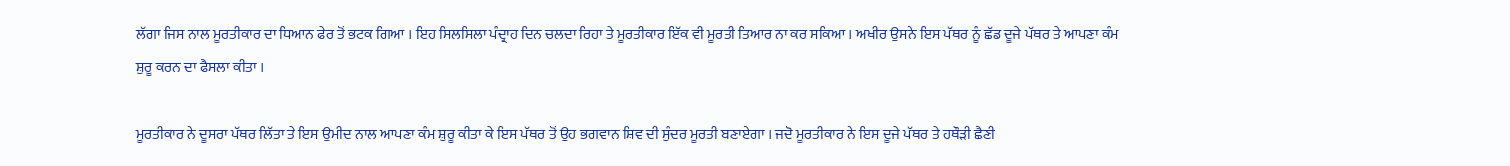ਲੱਗਾ ਜਿਸ ਨਾਲ ਮੂਰਤੀਕਾਰ ਦਾ ਧਿਆਨ ਫੇਰ ਤੋਂ ਭਟਕ ਗਿਆ । ਇਹ ਸਿਲਸਿਲਾ ਪੰਦ੍ਰਾਹ ਦਿਨ ਚਲਦਾ ਰਿਹਾ ਤੇ ਮੂਰਤੀਕਾਰ ਇੱਕ ਵੀ ਮੂਰਤੀ ਤਿਆਰ ਨਾ ਕਰ ਸਕਿਆ । ਅਖੀਰ ਉਸਨੇ ਇਸ ਪੱਥਰ ਨੂੰ ਛੱਡ ਦੂਜੇ ਪੱਥਰ ਤੇ ਆਪਣਾ ਕੰਮ ਸ਼ੁਰੂ ਕਰਨ ਦਾ ਫੈਸਲਾ ਕੀਤਾ ।

ਮੂਰਤੀਕਾਰ ਨੇ ਦੂਸਰਾ ਪੱਥਰ ਲਿੱਤਾ ਤੇ ਇਸ ਉਮੀਦ ਨਾਲ ਆਪਣਾ ਕੰਮ ਸ਼ੁਰੂ ਕੀਤਾ ਕੇ ਇਸ ਪੱਥਰ ਤੋਂ ਉਹ ਭਗਵਾਨ ਸ਼ਿਵ ਦੀ ਸੁੰਦਰ ਮੂਰਤੀ ਬਣਾਏਗਾ । ਜਦੋ ਮੂਰਤੀਕਾਰ ਨੇ ਇਸ ਦੂਜੇ ਪੱਥਰ ਤੇ ਹਥੌੜੀ ਛੈਣੀ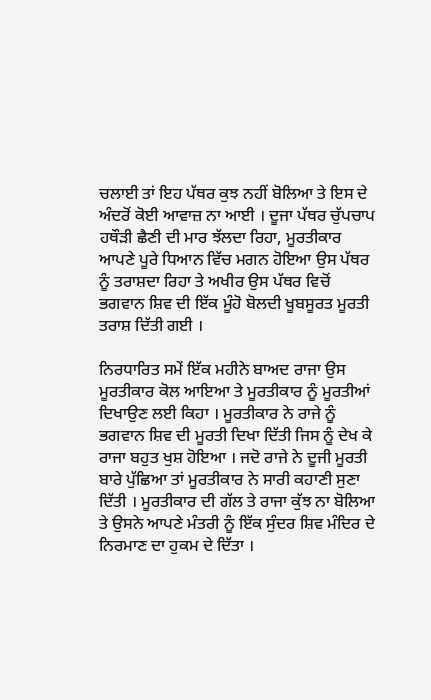ਚਲਾਈ ਤਾਂ ਇਹ ਪੱਥਰ ਕੁਝ ਨਹੀਂ ਬੋਲਿਆ ਤੇ ਇਸ ਦੇ ਅੰਦਰੋਂ ਕੋਈ ਆਵਾਜ਼ ਨਾ ਆਈ । ਦੂਜਾ ਪੱਥਰ ਚੁੱਪਚਾਪ ਹਥੌੜੀ ਛੈਣੀ ਦੀ ਮਾਰ ਝੱਲਦਾ ਰਿਹਾ, ਮੂਰਤੀਕਾਰ ਆਪਣੇ ਪੂਰੇ ਧਿਆਨ ਵਿੱਚ ਮਗਨ ਹੋਇਆ ਉਸ ਪੱਥਰ ਨੂੰ ਤਰਾਸ਼ਦਾ ਰਿਹਾ ਤੇ ਅਖੀਰ ਉਸ ਪੱਥਰ ਵਿਚੋਂ ਭਗਵਾਨ ਸ਼ਿਵ ਦੀ ਇੱਕ ਮੂੰਹੋ ਬੋਲਦੀ ਖੂਬਸੂਰਤ ਮੂਰਤੀ ਤਰਾਸ਼ ਦਿੱਤੀ ਗਈ ।

ਨਿਰਧਾਰਿਤ ਸਮੇਂ ਇੱਕ ਮਹੀਨੇ ਬਾਅਦ ਰਾਜਾ ਉਸ ਮੂਰਤੀਕਾਰ ਕੋਲ ਆਇਆ ਤੇ ਮੂਰਤੀਕਾਰ ਨੂੰ ਮੂਰਤੀਆਂ ਦਿਖਾਉਣ ਲਈ ਕਿਹਾ । ਮੂਰਤੀਕਾਰ ਨੇ ਰਾਜੇ ਨੂੰ ਭਗਵਾਨ ਸ਼ਿਵ ਦੀ ਮੂਰਤੀ ਦਿਖਾ ਦਿੱਤੀ ਜਿਸ ਨੂੰ ਦੇਖ ਕੇ ਰਾਜਾ ਬਹੁਤ ਖੁਸ਼ ਹੋਇਆ । ਜਦੋ ਰਾਜੇ ਨੇ ਦੂਜੀ ਮੂਰਤੀ ਬਾਰੇ ਪੁੱਛਿਆ ਤਾਂ ਮੂਰਤੀਕਾਰ ਨੇ ਸਾਰੀ ਕਹਾਣੀ ਸੁਣਾ ਦਿੱਤੀ । ਮੂਰਤੀਕਾਰ ਦੀ ਗੱਲ ਤੇ ਰਾਜਾ ਕੁੱਝ ਨਾ ਬੋਲਿਆ ਤੇ ਉਸਨੇ ਆਪਣੇ ਮੰਤਰੀ ਨੂੰ ਇੱਕ ਸੁੰਦਰ ਸ਼ਿਵ ਮੰਦਿਰ ਦੇ ਨਿਰਮਾਣ ਦਾ ਹੁਕਮ ਦੇ ਦਿੱਤਾ ।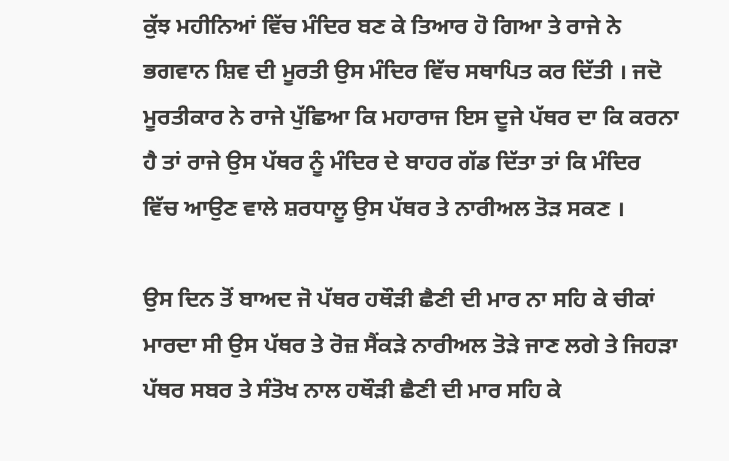ਕੁੱਝ ਮਹੀਨਿਆਂ ਵਿੱਚ ਮੰਦਿਰ ਬਣ ਕੇ ਤਿਆਰ ਹੋ ਗਿਆ ਤੇ ਰਾਜੇ ਨੇ ਭਗਵਾਨ ਸ਼ਿਵ ਦੀ ਮੂਰਤੀ ਉਸ ਮੰਦਿਰ ਵਿੱਚ ਸਥਾਪਿਤ ਕਰ ਦਿੱਤੀ । ਜਦੋ ਮੂਰਤੀਕਾਰ ਨੇ ਰਾਜੇ ਪੁੱਛਿਆ ਕਿ ਮਹਾਰਾਜ ਇਸ ਦੂਜੇ ਪੱਥਰ ਦਾ ਕਿ ਕਰਨਾ ਹੈ ਤਾਂ ਰਾਜੇ ਉਸ ਪੱਥਰ ਨੂੰ ਮੰਦਿਰ ਦੇ ਬਾਹਰ ਗੱਡ ਦਿੱਤਾ ਤਾਂ ਕਿ ਮੰਦਿਰ ਵਿੱਚ ਆਉਣ ਵਾਲੇ ਸ਼ਰਧਾਲੂ ਉਸ ਪੱਥਰ ਤੇ ਨਾਰੀਅਲ ਤੋੜ ਸਕਣ ।

ਉਸ ਦਿਨ ਤੋਂ ਬਾਅਦ ਜੋ ਪੱਥਰ ਹਥੌੜੀ ਛੈਣੀ ਦੀ ਮਾਰ ਨਾ ਸਹਿ ਕੇ ਚੀਕਾਂ ਮਾਰਦਾ ਸੀ ਉਸ ਪੱਥਰ ਤੇ ਰੋਜ਼ ਸੈਂਕੜੇ ਨਾਰੀਅਲ ਤੋੜੇ ਜਾਣ ਲਗੇ ਤੇ ਜਿਹੜਾ ਪੱਥਰ ਸਬਰ ਤੇ ਸੰਤੋਖ ਨਾਲ ਹਥੌੜੀ ਛੈਣੀ ਦੀ ਮਾਰ ਸਹਿ ਕੇ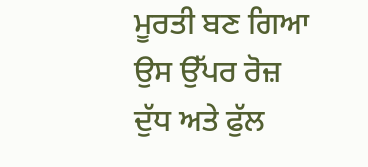ਮੂਰਤੀ ਬਣ ਗਿਆ ਉਸ ਉੱਪਰ ਰੋਜ਼ ਦੁੱਧ ਅਤੇ ਫੁੱਲ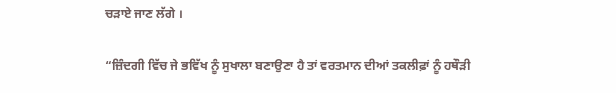ਚੜਾਏ ਜਾਣ ਲੱਗੇ ।

“ਜ਼ਿੰਦਗੀ ਵਿੱਚ ਜੇ ਭਵਿੱਖ ਨੂੰ ਸੁਖਾਲਾ ਬਣਾਉਣਾ ਹੈ ਤਾਂ ਵਰਤਮਾਨ ਦੀਆਂ ਤਕਲੀਫ਼ਾਂ ਨੂੰ ਹਥੌੜੀ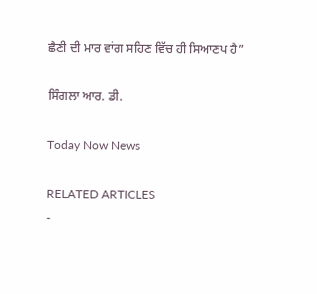ਛੈਣੀ ਦੀ ਮਾਰ ਵਾਂਗ ਸਹਿਣ ਵਿੱਚ ਹੀ ਸਿਆਣਪ ਹੈ”

ਸਿੰਗਲਾ ਆਰ. ਡੀ.

Today Now News

RELATED ARTICLES
-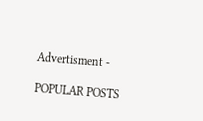Advertisment -

POPULAR POSTS